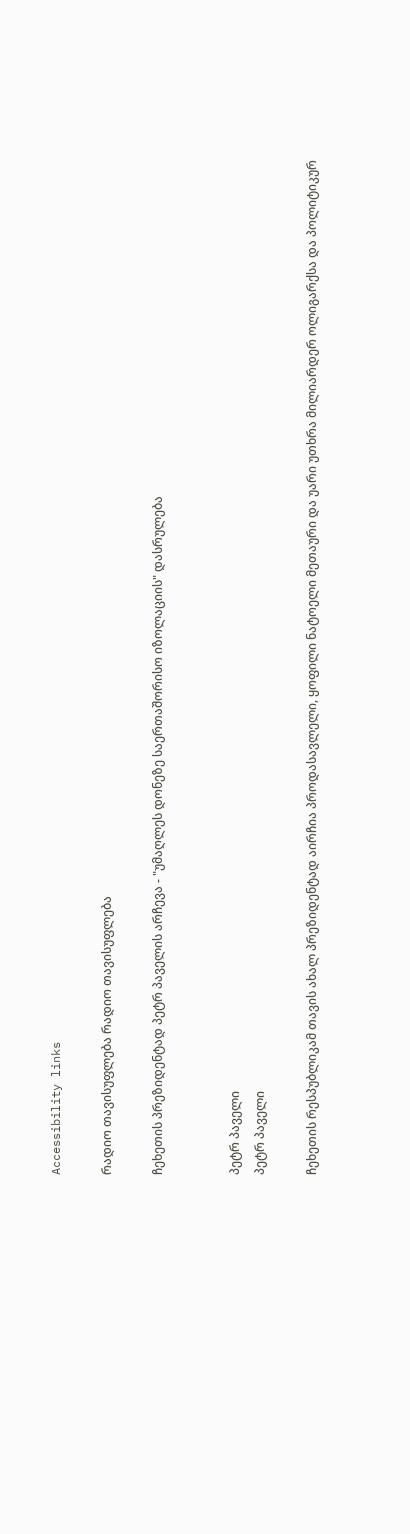Accessibility links

რადიო თავისუფლება რადიო თავისუფლება

ჩეხეთის პრეზიდენტად პეტრ პაველის არჩევა - "უმაღლეს დონეზე საერთაშორისო იზოლაციის" დასრულება


პეტრ პაველი
პეტრ პაველი

ჩეხეთის რესპუბლიკამ თავის ახალ პრეზიდენტად აირჩია პროდასავლელი, ყოფილი ნატოელი მეთაური და უარი უთხრა მილიარდერ ოლიგარქსა და პოლიტიკურ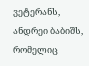ვეტერანს, ანდრეი ბაბიშს, რომელიც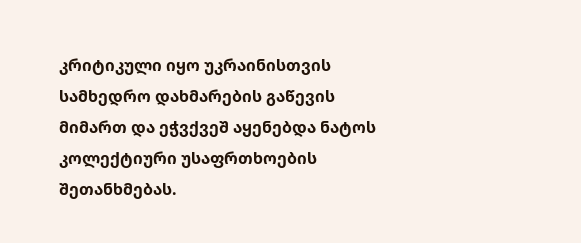კრიტიკული იყო უკრაინისთვის სამხედრო დახმარების გაწევის მიმართ და ეჭვქვეშ აყენებდა ნატოს კოლექტიური უსაფრთხოების შეთანხმებას.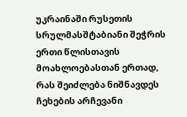უკრაინაში რუსეთის სრულმასშტაბიანი შეჭრის ერთი წლისთავის მოახლოებასთან ერთად, რას შეიძლება ნიშნავდეს ჩეხების არჩევანი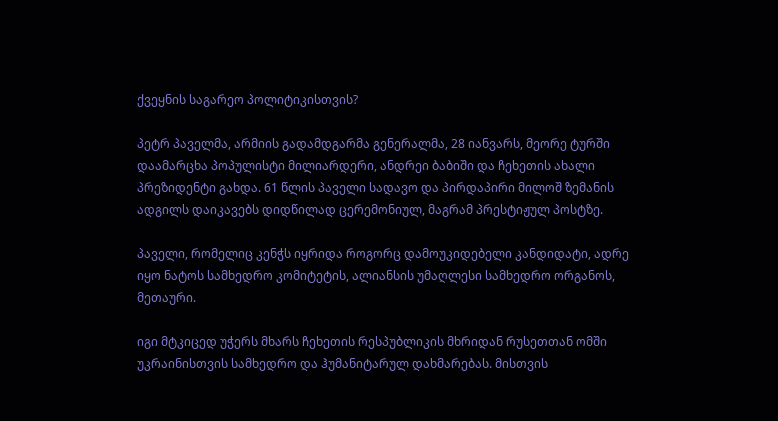ქვეყნის საგარეო პოლიტიკისთვის?

პეტრ პაველმა, არმიის გადამდგარმა გენერალმა, 28 იანვარს, მეორე ტურში დაამარცხა პოპულისტი მილიარდერი, ანდრეი ბაბიში და ჩეხეთის ახალი პრეზიდენტი გახდა. 61 წლის პაველი სადავო და პირდაპირი მილოშ ზემანის ადგილს დაიკავებს დიდწილად ცერემონიულ, მაგრამ პრესტიჟულ პოსტზე.

პაველი, რომელიც კენჭს იყრიდა როგორც დამოუკიდებელი კანდიდატი, ადრე იყო ნატოს სამხედრო კომიტეტის, ალიანსის უმაღლესი სამხედრო ორგანოს, მეთაური.

იგი მტკიცედ უჭერს მხარს ჩეხეთის რესპუბლიკის მხრიდან რუსეთთან ომში უკრაინისთვის სამხედრო და ჰუმანიტარულ დახმარებას. მისთვის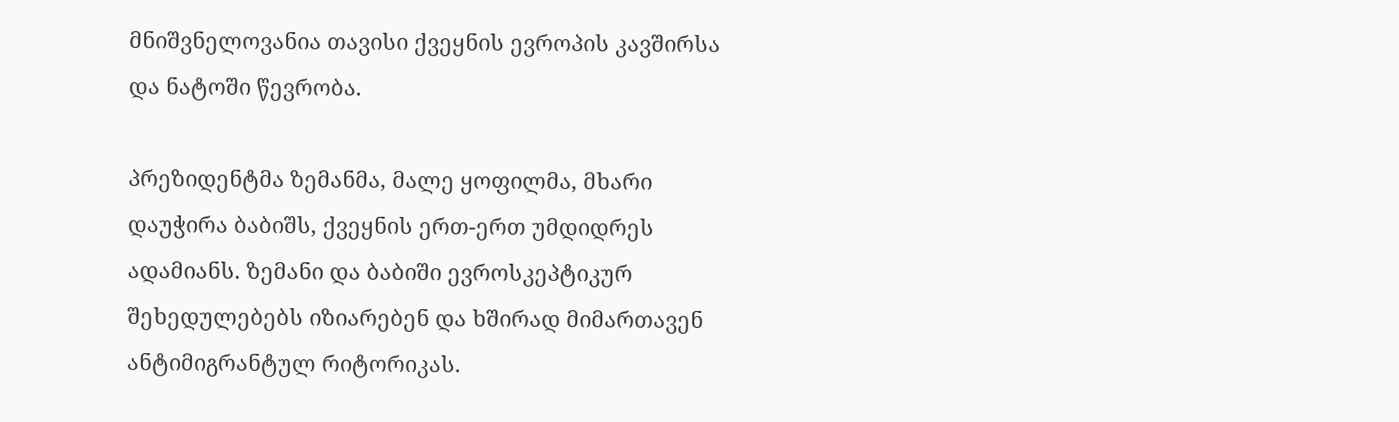მნიშვნელოვანია თავისი ქვეყნის ევროპის კავშირსა და ნატოში წევრობა.

პრეზიდენტმა ზემანმა, მალე ყოფილმა, მხარი დაუჭირა ბაბიშს, ქვეყნის ერთ-ერთ უმდიდრეს ადამიანს. ზემანი და ბაბიში ევროსკეპტიკურ შეხედულებებს იზიარებენ და ხშირად მიმართავენ ანტიმიგრანტულ რიტორიკას.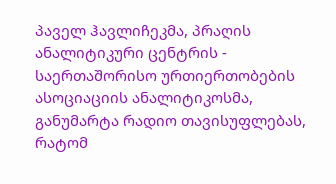პაველ ჰავლიჩეკმა, პრაღის ანალიტიკური ცენტრის - საერთაშორისო ურთიერთობების ასოციაციის ანალიტიკოსმა, განუმარტა რადიო თავისუფლებას, რატომ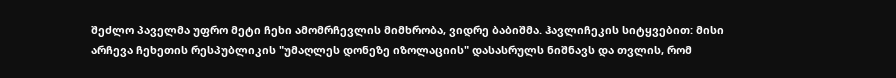შეძლო პაველმა უფრო მეტი ჩეხი ამომრჩევლის მიმხრობა, ვიდრე ბაბიშმა. ჰავლიჩეკის სიტყვებით: მისი არჩევა ჩეხეთის რესპუბლიკის "უმაღლეს დონეზე იზოლაციის" დასასრულს ნიშნავს და თვლის, რომ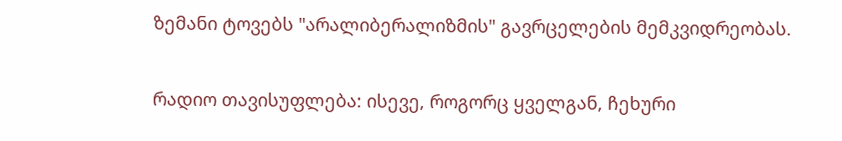ზემანი ტოვებს "არალიბერალიზმის" გავრცელების მემკვიდრეობას.

რადიო თავისუფლება: ისევე, როგორც ყველგან, ჩეხური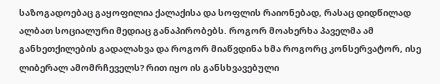საზოგადოებაც გაყოფილია ქალაქისა და სოფლის რაიონებად, რასაც დიდწილად ალბათ სოციალური მედიაც განაპირობებს. როგორ მოახერხა პაველმა ამ განხეთქილების გადალახვა და როგორ მიაწვდინა ხმა როგორც კონსერვატორ, ისე ლიბერალ ამომრჩეველს? რით იყო ის განსხვავებული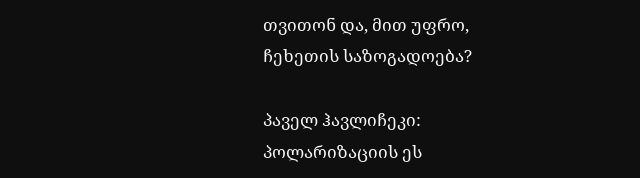თვითონ და, მით უფრო, ჩეხეთის საზოგადოება?

პაველ ჰავლიჩეკი: პოლარიზაციის ეს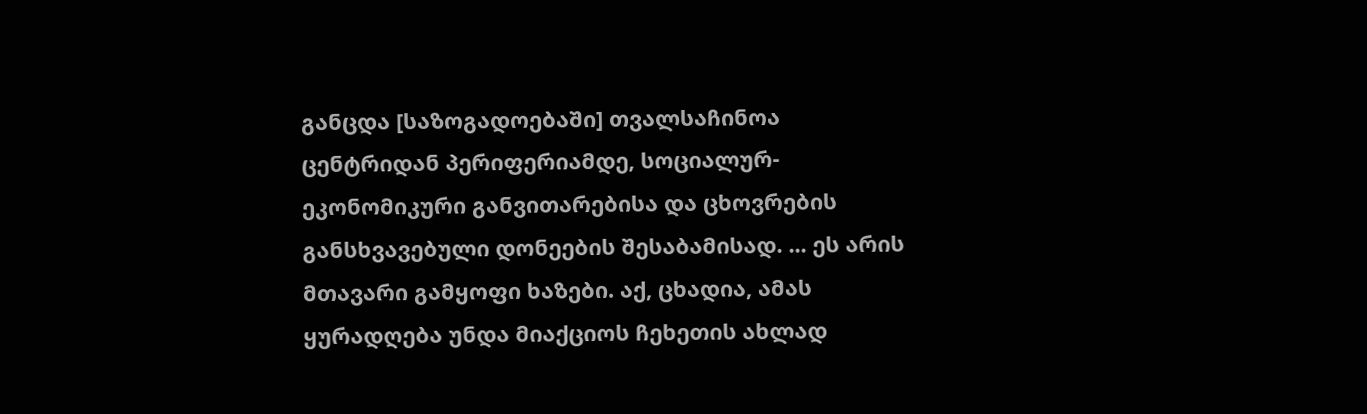განცდა [საზოგადოებაში] თვალსაჩინოა ცენტრიდან პერიფერიამდე, სოციალურ-ეკონომიკური განვითარებისა და ცხოვრების განსხვავებული დონეების შესაბამისად. ... ეს არის მთავარი გამყოფი ხაზები. აქ, ცხადია, ამას ყურადღება უნდა მიაქციოს ჩეხეთის ახლად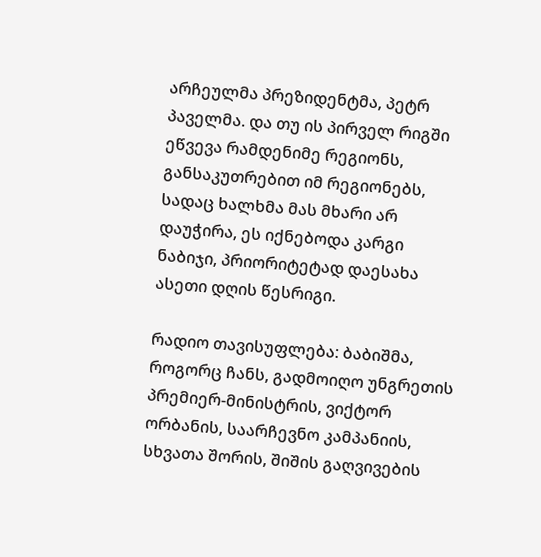არჩეულმა პრეზიდენტმა, პეტრ პაველმა. და თუ ის პირველ რიგში ეწვევა რამდენიმე რეგიონს, განსაკუთრებით იმ რეგიონებს, სადაც ხალხმა მას მხარი არ დაუჭირა, ეს იქნებოდა კარგი ნაბიჯი, პრიორიტეტად დაესახა ასეთი დღის წესრიგი.

რადიო თავისუფლება: ბაბიშმა, როგორც ჩანს, გადმოიღო უნგრეთის პრემიერ-მინისტრის, ვიქტორ ორბანის, საარჩევნო კამპანიის, სხვათა შორის, შიშის გაღვივების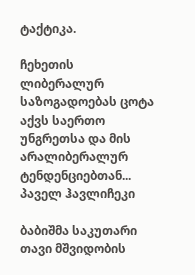ტაქტიკა.

ჩეხეთის ლიბერალურ საზოგადოებას ცოტა აქვს საერთო უნგრეთსა და მის არალიბერალურ ტენდენციებთან...
პაველ ჰავლიჩეკი

ბაბიშმა საკუთარი თავი მშვიდობის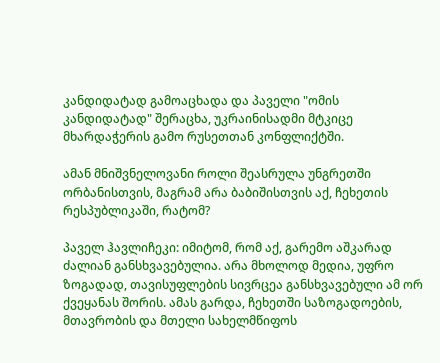კანდიდატად გამოაცხადა და პაველი "ომის კანდიდატად" შერაცხა, უკრაინისადმი მტკიცე მხარდაჭერის გამო რუსეთთან კონფლიქტში.

ამან მნიშვნელოვანი როლი შეასრულა უნგრეთში ორბანისთვის, მაგრამ არა ბაბიშისთვის აქ, ჩეხეთის რესპუბლიკაში, რატომ?

პაველ ჰავლიჩეკი: იმიტომ, რომ აქ, გარემო აშკარად ძალიან განსხვავებულია. არა მხოლოდ მედია, უფრო ზოგადად, თავისუფლების სივრცეა განსხვავებული ამ ორ ქვეყანას შორის. ამას გარდა, ჩეხეთში საზოგადოების, მთავრობის და მთელი სახელმწიფოს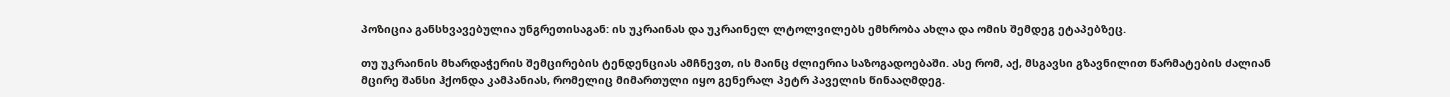პოზიცია განსხვავებულია უნგრეთისაგან: ის უკრაინას და უკრაინელ ლტოლვილებს ემხრობა ახლა და ომის შემდეგ ეტაპებზეც.

თუ უკრაინის მხარდაჭერის შემცირების ტენდენციას ამჩნევთ, ის მაინც ძლიერია საზოგადოებაში. ასე რომ, აქ, მსგავსი გზავნილით წარმატების ძალიან მცირე შანსი ჰქონდა კამპანიას, რომელიც მიმართული იყო გენერალ პეტრ პაველის წინააღმდეგ.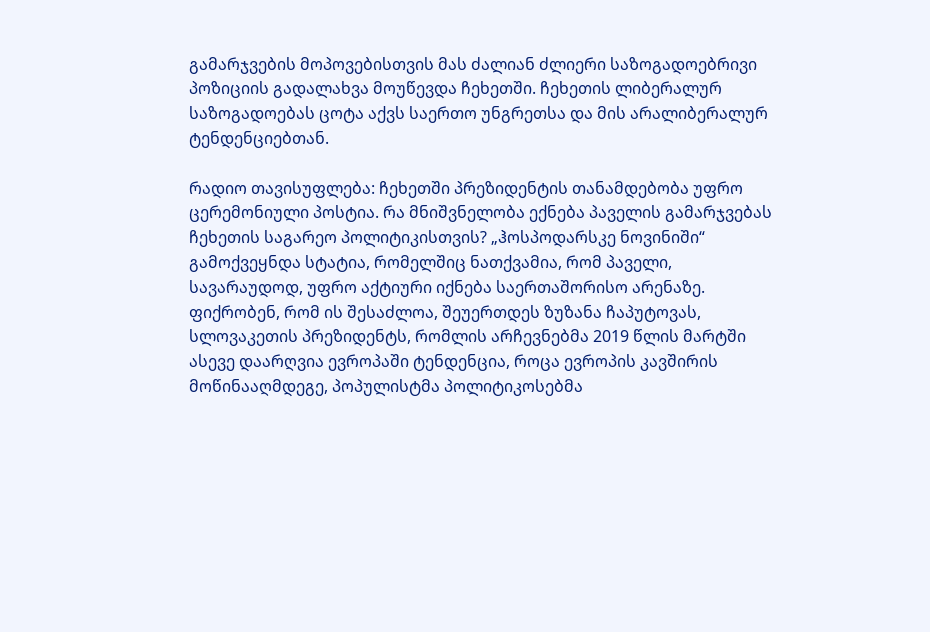გამარჯვების მოპოვებისთვის მას ძალიან ძლიერი საზოგადოებრივი პოზიციის გადალახვა მოუწევდა ჩეხეთში. ჩეხეთის ლიბერალურ საზოგადოებას ცოტა აქვს საერთო უნგრეთსა და მის არალიბერალურ ტენდენციებთან.

რადიო თავისუფლება: ჩეხეთში პრეზიდენტის თანამდებობა უფრო ცერემონიული პოსტია. რა მნიშვნელობა ექნება პაველის გამარჯვებას ჩეხეთის საგარეო პოლიტიკისთვის? „ჰოსპოდარსკე ნოვინიში“ გამოქვეყნდა სტატია, რომელშიც ნათქვამია, რომ პაველი, სავარაუდოდ, უფრო აქტიური იქნება საერთაშორისო არენაზე. ფიქრობენ, რომ ის შესაძლოა, შეუერთდეს ზუზანა ჩაპუტოვას, სლოვაკეთის პრეზიდენტს, რომლის არჩევნებმა 2019 წლის მარტში ასევე დაარღვია ევროპაში ტენდენცია, როცა ევროპის კავშირის მოწინააღმდეგე, პოპულისტმა პოლიტიკოსებმა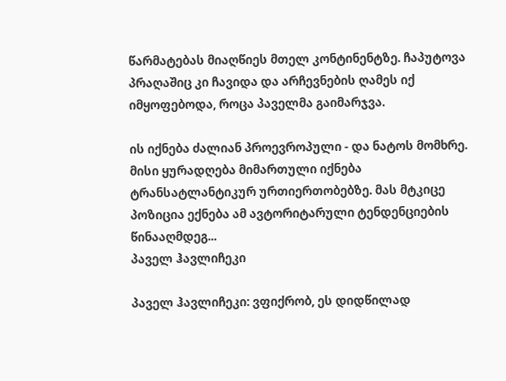წარმატებას მიაღწიეს მთელ კონტინენტზე. ჩაპუტოვა პრაღაშიც კი ჩავიდა და არჩევნების ღამეს იქ იმყოფებოდა, როცა პაველმა გაიმარჯვა.

ის იქნება ძალიან პროევროპული - და ნატოს მომხრე. მისი ყურადღება მიმართული იქნება ტრანსატლანტიკურ ურთიერთობებზე. მას მტკიცე პოზიცია ექნება ამ ავტორიტარული ტენდენციების წინააღმდეგ...
პაველ ჰავლიჩეკი

პაველ ჰავლიჩეკი: ვფიქრობ, ეს დიდწილად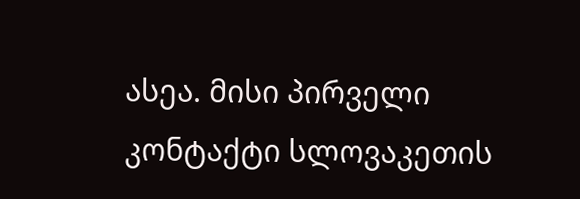ასეა. მისი პირველი კონტაქტი სლოვაკეთის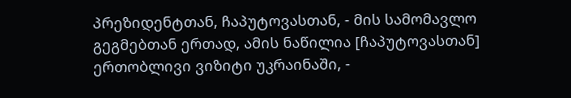პრეზიდენტთან, ჩაპუტოვასთან, - მის სამომავლო გეგმებთან ერთად, ამის ნაწილია [ჩაპუტოვასთან] ერთობლივი ვიზიტი უკრაინაში, -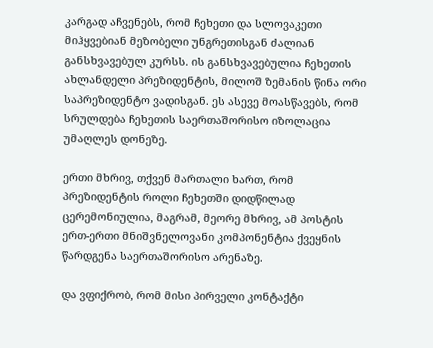კარგად აჩვენებს, რომ ჩეხეთი და სლოვაკეთი მიჰყვებიან მეზობელი უნგრეთისგან ძალიან განსხვავებულ კურსს. ის განსხვავებულია ჩეხეთის ახლანდელი პრეზიდენტის, მილოშ ზემანის წინა ორი საპრეზიდენტო ვადისგან. ეს ასევე მოასწავებს, რომ სრულდება ჩეხეთის საერთაშორისო იზოლაცია უმაღლეს დონეზე.

ერთი მხრივ, თქვენ მართალი ხართ, რომ პრეზიდენტის როლი ჩეხეთში დიდწილად ცერემონიულია, მაგრამ, მეორე მხრივ, ამ პოსტის ერთ-ერთი მნიშვნელოვანი კომპონენტია ქვეყნის წარდგენა საერთაშორისო არენაზე.

და ვფიქრობ, რომ მისი პირველი კონტაქტი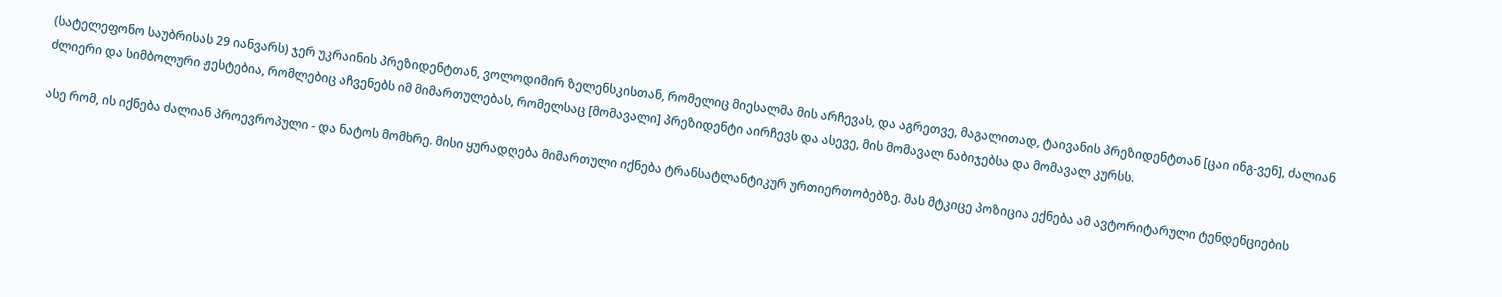(სატელეფონო საუბრისას 29 იანვარს) ჯერ უკრაინის პრეზიდენტთან, ვოლოდიმირ ზელენსკისთან, რომელიც მიესალმა მის არჩევას, და აგრეთვე, მაგალითად, ტაივანის პრეზიდენტთან [ცაი ინგ-ვენ], ძალიან ძლიერი და სიმბოლური ჟესტებია, რომლებიც აჩვენებს იმ მიმართულებას, რომელსაც [მომავალი] პრეზიდენტი აირჩევს და ასევე, მის მომავალ ნაბიჯებსა და მომავალ კურსს.

ასე რომ, ის იქნება ძალიან პროევროპული - და ნატოს მომხრე. მისი ყურადღება მიმართული იქნება ტრანსატლანტიკურ ურთიერთობებზე. მას მტკიცე პოზიცია ექნება ამ ავტორიტარული ტენდენციების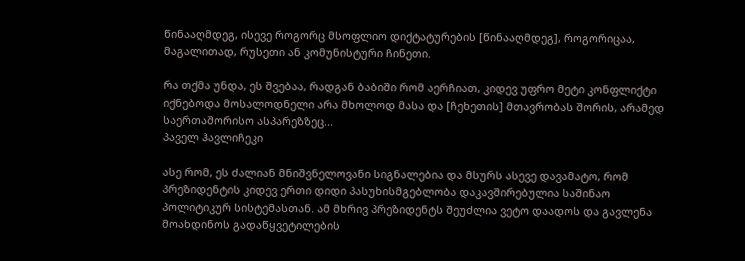წინააღმდეგ, ისევე როგორც მსოფლიო დიქტატურების [წინააღმდეგ], როგორიცაა, მაგალითად, რუსეთი ან კომუნისტური ჩინეთი.

რა თქმა უნდა, ეს შვებაა, რადგან ბაბიში რომ აერჩიათ, კიდევ უფრო მეტი კონფლიქტი იქნებოდა მოსალოდნელი არა მხოლოდ მასა და [ჩეხეთის] მთავრობას შორის, არამედ საერთაშორისო ასპარეზზეც...
პაველ ჰავლიჩეკი

ასე რომ, ეს ძალიან მნიშვნელოვანი სიგნალებია და მსურს ასევე დავამატო, რომ პრეზიდენტის კიდევ ერთი დიდი პასუხისმგებლობა დაკავშირებულია საშინაო პოლიტიკურ სისტემასთან. ამ მხრივ პრეზიდენტს შეუძლია ვეტო დაადოს და გავლენა მოახდინოს გადაწყვეტილების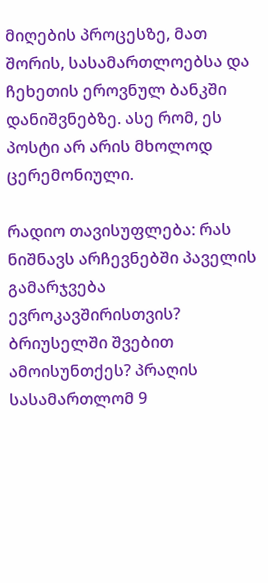მიღების პროცესზე, მათ შორის, სასამართლოებსა და ჩეხეთის ეროვნულ ბანკში დანიშვნებზე. ასე რომ, ეს პოსტი არ არის მხოლოდ ცერემონიული.

რადიო თავისუფლება: რას ნიშნავს არჩევნებში პაველის გამარჯვება ევროკავშირისთვის? ბრიუსელში შვებით ამოისუნთქეს? პრაღის სასამართლომ 9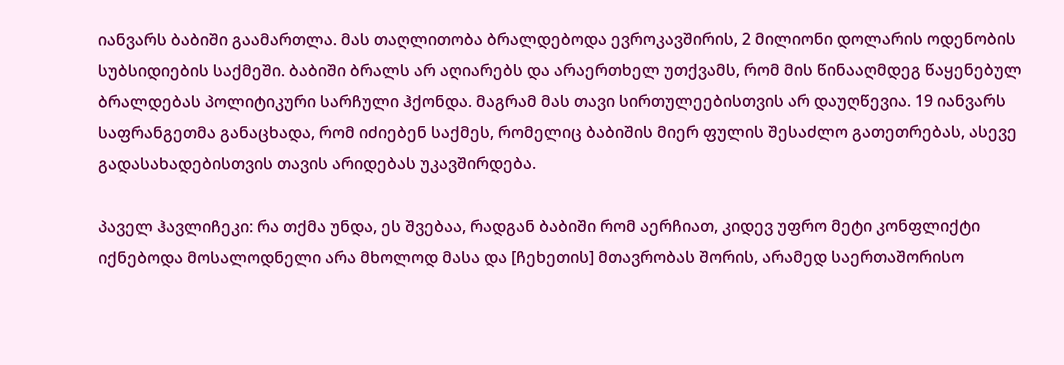იანვარს ბაბიში გაამართლა. მას თაღლითობა ბრალდებოდა ევროკავშირის, 2 მილიონი დოლარის ოდენობის სუბსიდიების საქმეში. ბაბიში ბრალს არ აღიარებს და არაერთხელ უთქვამს, რომ მის წინააღმდეგ წაყენებულ ბრალდებას პოლიტიკური სარჩული ჰქონდა. მაგრამ მას თავი სირთულეებისთვის არ დაუღწევია. 19 იანვარს საფრანგეთმა განაცხადა, რომ იძიებენ საქმეს, რომელიც ბაბიშის მიერ ფულის შესაძლო გათეთრებას, ასევე გადასახადებისთვის თავის არიდებას უკავშირდება.

პაველ ჰავლიჩეკი: რა თქმა უნდა, ეს შვებაა, რადგან ბაბიში რომ აერჩიათ, კიდევ უფრო მეტი კონფლიქტი იქნებოდა მოსალოდნელი არა მხოლოდ მასა და [ჩეხეთის] მთავრობას შორის, არამედ საერთაშორისო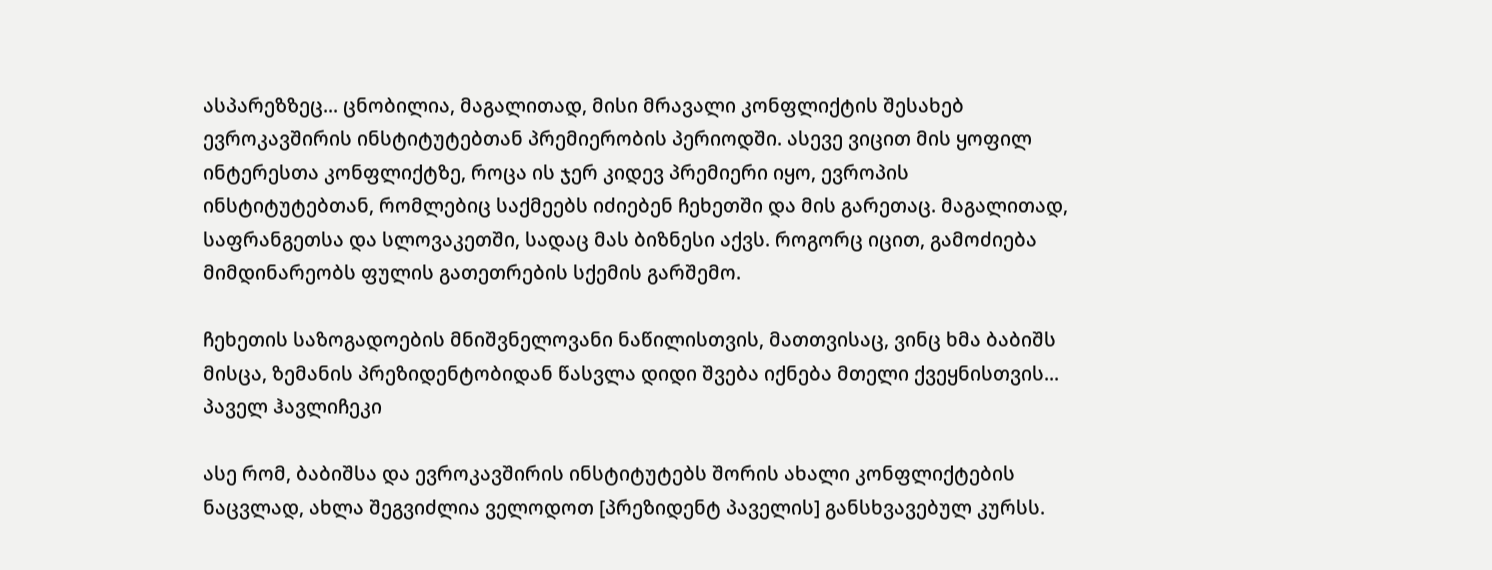ასპარეზზეც... ცნობილია, მაგალითად, მისი მრავალი კონფლიქტის შესახებ ევროკავშირის ინსტიტუტებთან პრემიერობის პერიოდში. ასევე ვიცით მის ყოფილ ინტერესთა კონფლიქტზე, როცა ის ჯერ კიდევ პრემიერი იყო, ევროპის ინსტიტუტებთან, რომლებიც საქმეებს იძიებენ ჩეხეთში და მის გარეთაც. მაგალითად, საფრანგეთსა და სლოვაკეთში, სადაც მას ბიზნესი აქვს. როგორც იცით, გამოძიება მიმდინარეობს ფულის გათეთრების სქემის გარშემო.

ჩეხეთის საზოგადოების მნიშვნელოვანი ნაწილისთვის, მათთვისაც, ვინც ხმა ბაბიშს მისცა, ზემანის პრეზიდენტობიდან წასვლა დიდი შვება იქნება მთელი ქვეყნისთვის...
პაველ ჰავლიჩეკი

ასე რომ, ბაბიშსა და ევროკავშირის ინსტიტუტებს შორის ახალი კონფლიქტების ნაცვლად, ახლა შეგვიძლია ველოდოთ [პრეზიდენტ პაველის] განსხვავებულ კურსს.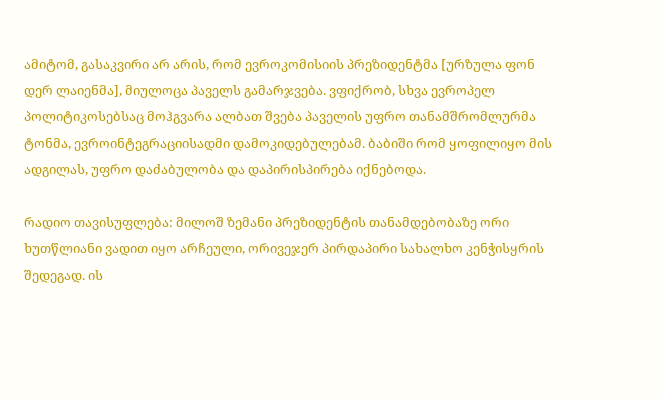ამიტომ, გასაკვირი არ არის, რომ ევროკომისიის პრეზიდენტმა [ურზულა ფონ დერ ლაიენმა], მიულოცა პაველს გამარჯვება. ვფიქრობ, სხვა ევროპელ პოლიტიკოსებსაც მოჰგვარა ალბათ შვება პაველის უფრო თანამშრომლურმა ტონმა, ევროინტეგრაციისადმი დამოკიდებულებამ. ბაბიში რომ ყოფილიყო მის ადგილას, უფრო დაძაბულობა და დაპირისპირება იქნებოდა.

რადიო თავისუფლება: მილოშ ზემანი პრეზიდენტის თანამდებობაზე ორი ხუთწლიანი ვადით იყო არჩეული, ორივეჯერ პირდაპირი სახალხო კენჭისყრის შედეგად. ის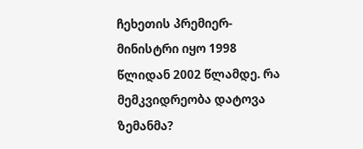ჩეხეთის პრემიერ-მინისტრი იყო 1998 წლიდან 2002 წლამდე. რა მემკვიდრეობა დატოვა ზემანმა?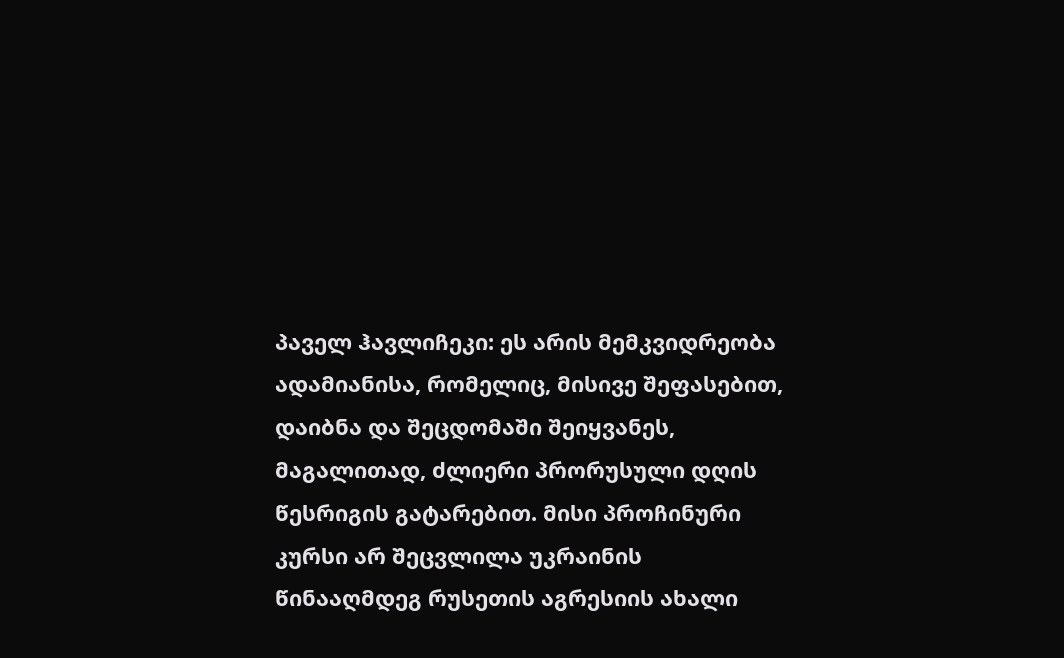პაველ ჰავლიჩეკი: ეს არის მემკვიდრეობა ადამიანისა, რომელიც, მისივე შეფასებით, დაიბნა და შეცდომაში შეიყვანეს, მაგალითად, ძლიერი პრორუსული დღის წესრიგის გატარებით. მისი პროჩინური კურსი არ შეცვლილა უკრაინის წინააღმდეგ რუსეთის აგრესიის ახალი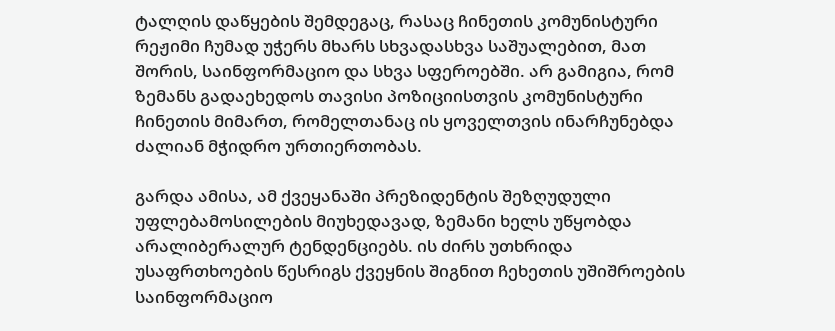ტალღის დაწყების შემდეგაც, რასაც ჩინეთის კომუნისტური რეჟიმი ჩუმად უჭერს მხარს სხვადასხვა საშუალებით, მათ შორის, საინფორმაციო და სხვა სფეროებში. არ გამიგია, რომ ზემანს გადაეხედოს თავისი პოზიციისთვის კომუნისტური ჩინეთის მიმართ, რომელთანაც ის ყოველთვის ინარჩუნებდა ძალიან მჭიდრო ურთიერთობას.

გარდა ამისა, ამ ქვეყანაში პრეზიდენტის შეზღუდული უფლებამოსილების მიუხედავად, ზემანი ხელს უწყობდა არალიბერალურ ტენდენციებს. ის ძირს უთხრიდა უსაფრთხოების წესრიგს ქვეყნის შიგნით ჩეხეთის უშიშროების საინფორმაციო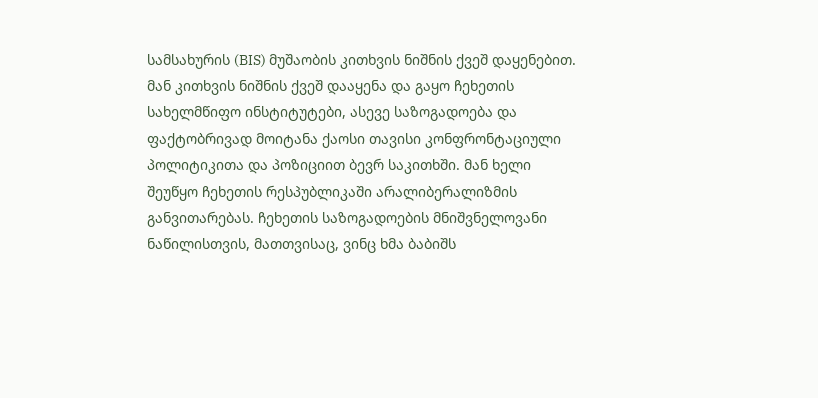სამსახურის (BIS) მუშაობის კითხვის ნიშნის ქვეშ დაყენებით. მან კითხვის ნიშნის ქვეშ დააყენა და გაყო ჩეხეთის სახელმწიფო ინსტიტუტები, ასევე საზოგადოება და ფაქტობრივად მოიტანა ქაოსი თავისი კონფრონტაციული პოლიტიკითა და პოზიციით ბევრ საკითხში. მან ხელი შეუწყო ჩეხეთის რესპუბლიკაში არალიბერალიზმის განვითარებას. ჩეხეთის საზოგადოების მნიშვნელოვანი ნაწილისთვის, მათთვისაც, ვინც ხმა ბაბიშს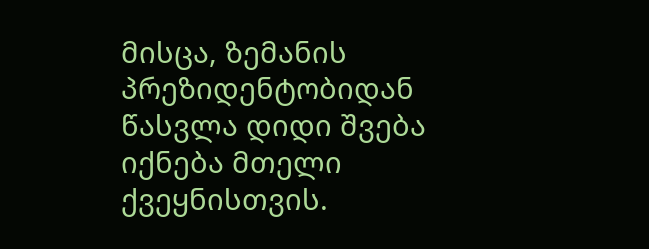მისცა, ზემანის პრეზიდენტობიდან წასვლა დიდი შვება იქნება მთელი ქვეყნისთვის.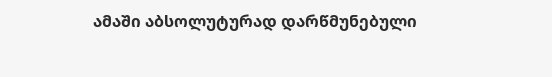ამაში აბსოლუტურად დარწმუნებული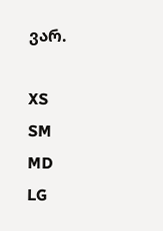ვარ.

XS
SM
MD
LG